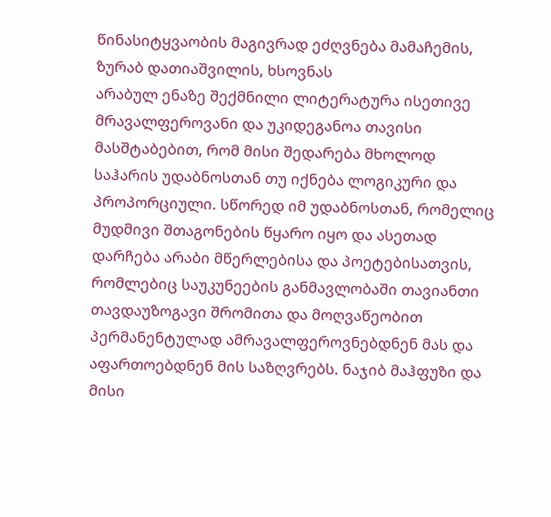წინასიტყვაობის მაგივრად ეძღვნება მამაჩემის,
ზურაბ დათიაშვილის, ხსოვნას
არაბულ ენაზე შექმნილი ლიტერატურა ისეთივე მრავალფეროვანი და უკიდეგანოა თავისი მასშტაბებით, რომ მისი შედარება მხოლოდ საჰარის უდაბნოსთან თუ იქნება ლოგიკური და პროპორციული. სწორედ იმ უდაბნოსთან, რომელიც მუდმივი შთაგონების წყარო იყო და ასეთად დარჩება არაბი მწერლებისა და პოეტებისათვის, რომლებიც საუკუნეების განმავლობაში თავიანთი თავდაუზოგავი შრომითა და მოღვაწეობით პერმანენტულად ამრავალფეროვნებდნენ მას და აფართოებდნენ მის საზღვრებს. ნაჯიბ მაჰფუზი და მისი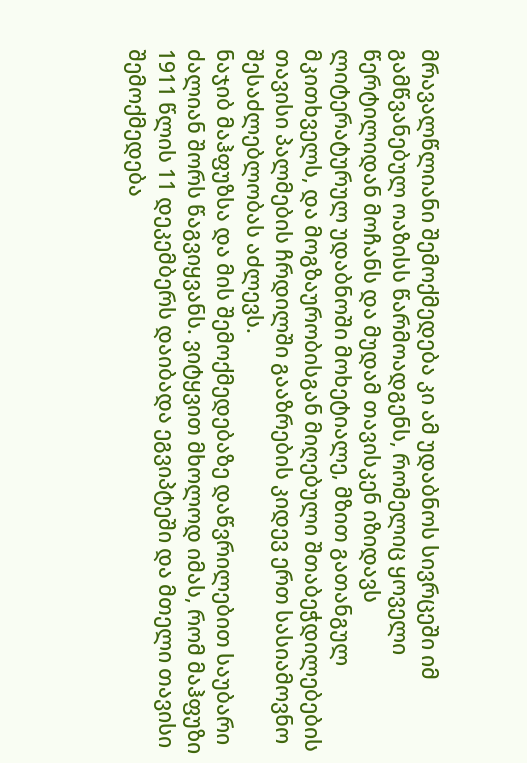მრავალწლიანი შემოქმედება კი ამ უდაბნოს სივრცეში იმ გამწვანებულ ოაზისს წარმოადგენს, რომელიც ყოველი წერტილიდან მოჩანს და მუდამ თავისკენ იზიდავს ლიტერატურულ უდაბნოში მოხეტიალე, მზით გათანგულ მკითხველს, და მოგზაურობისგან მიღებული შთაბეჭდილებების თავისი პალმების ჩრდილში გააზრების კიდევ ერთ სასიამოვნო შესაძლებლობას აძლევს.
ნაჯიბ მაჰფუზსა და მის შემოქმედებაზე დაწვრილებით საუბარი ძალიან შორს წაგვიყვანს. ვიტყვით მხოლოდ იმას, რომ მაჰფუზი 1911 წლის 11 დეკემბერს დაიბადა ეგვიპტეში და მთელი თავისი შემოქმედება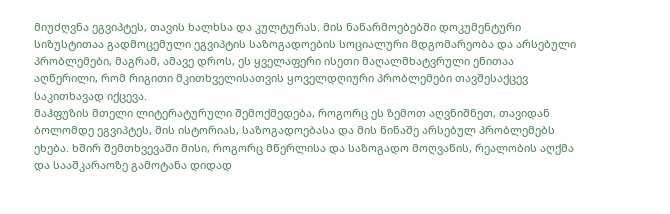მიუძღვნა ეგვიპტეს, თავის ხალხსა და კულტურას. მის ნაწარმოებებში დოკუმენტური სიზუსტითაა გადმოცემული ეგვიპტის საზოგადოების სოციალური მდგომარეობა და არსებული პრობლემები, მაგრამ, ამავე დროს, ეს ყველაფერი ისეთი მაღალმხატვრული ენითაა აღწერილი, რომ რიგითი მკითხველისათვის ყოველდღიური პრობლემები თავშესაქცევ საკითხავად იქცევა.
მაჰფუზის მთელი ლიტერატურული შემოქმედება, როგორც ეს ზემოთ აღვნიშნეთ, თავიდან ბოლომდე ეგვიპტეს, მის ისტორიას, საზოგადოებასა და მის წინაშე არსებულ პრობლემებს ეხება. ხშირ შემთხვევაში მისი, როგორც მწერლისა და საზოგადო მოღვაწის, რეალობის აღქმა და სააშკარაოზე გამოტანა დიდად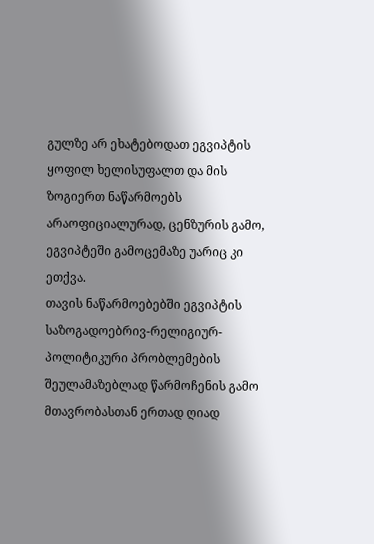გულზე არ ეხატებოდათ ეგვიპტის ყოფილ ხელისუფალთ და მის ზოგიერთ ნაწარმოებს არაოფიციალურად, ცენზურის გამო, ეგვიპტეში გამოცემაზე უარიც კი ეთქვა.
თავის ნაწარმოებებში ეგვიპტის საზოგადოებრივ-რელიგიურ-პოლიტიკური პრობლემების შეულამაზებლად წარმოჩენის გამო მთავრობასთან ერთად ღიად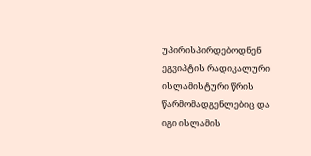უპირისპირდებოდნენ ეგვიპტის რადიკალური ისლამისტური წრის წარმომადგენლებიც და იგი ისლამის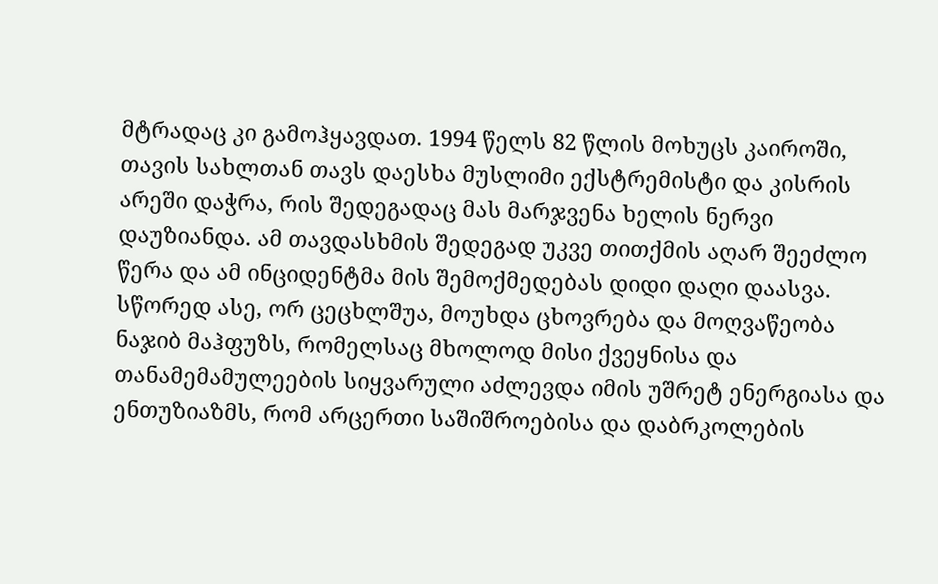მტრადაც კი გამოჰყავდათ. 1994 წელს 82 წლის მოხუცს კაიროში, თავის სახლთან თავს დაესხა მუსლიმი ექსტრემისტი და კისრის არეში დაჭრა, რის შედეგადაც მას მარჯვენა ხელის ნერვი დაუზიანდა. ამ თავდასხმის შედეგად უკვე თითქმის აღარ შეეძლო წერა და ამ ინციდენტმა მის შემოქმედებას დიდი დაღი დაასვა.
სწორედ ასე, ორ ცეცხლშუა, მოუხდა ცხოვრება და მოღვაწეობა ნაჯიბ მაჰფუზს, რომელსაც მხოლოდ მისი ქვეყნისა და თანამემამულეების სიყვარული აძლევდა იმის უშრეტ ენერგიასა და ენთუზიაზმს, რომ არცერთი საშიშროებისა და დაბრკოლების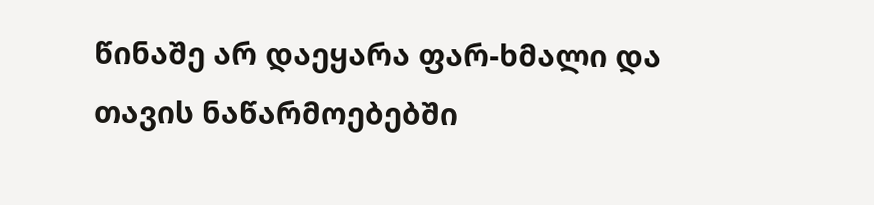წინაშე არ დაეყარა ფარ-ხმალი და თავის ნაწარმოებებში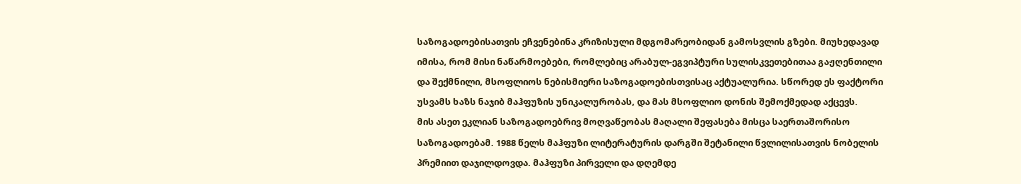საზოგადოებისათვის ეჩვენებინა კრიზისული მდგომარეობიდან გამოსვლის გზები. მიუხედავად იმისა, რომ მისი ნაწარმოებები, რომლებიც არაბულ-ეგვიპტური სულისკვეთებითაა გაჟღენთილი და შექმნილი, მსოფლიოს ნებისმიერი საზოგადოებისთვისაც აქტუალურია. სწორედ ეს ფაქტორი უსვამს ხაზს ნაჯიბ მაჰფუზის უნიკალურობას, და მას მსოფლიო დონის შემოქმედად აქცევს.
მის ასეთ ეკლიან საზოგადოებრივ მოღვაწეობას მაღალი შეფასება მისცა საერთაშორისო საზოგადოებამ. 1988 წელს მაჰფუზი ლიტერატურის დარგში შეტანილი წვლილისათვის ნობელის პრემიით დაჯილდოვდა. მაჰფუზი პირველი და დღემდე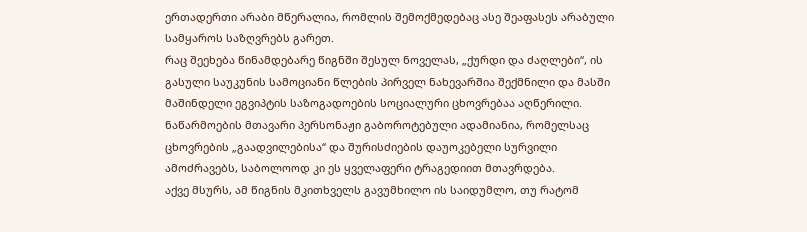ერთადერთი არაბი მწერალია, რომლის შემოქმედებაც ასე შეაფასეს არაბული სამყაროს საზღვრებს გარეთ.
რაც შეეხება წინამდებარე წიგნში შესულ ნოველას, „ქურდი და ძაღლები“, ის გასული საუკუნის სამოციანი წლების პირველ ნახევარშია შექმნილი და მასში მაშინდელი ეგვიპტის საზოგადოების სოციალური ცხოვრებაა აღწერილი.
ნაწარმოების მთავარი პერსონაჟი გაბოროტებული ადამიანია, რომელსაც ცხოვრების „გაადვილებისა“ და შურისძიების დაუოკებელი სურვილი ამოძრავებს, საბოლოოდ კი ეს ყველაფერი ტრაგედიით მთავრდება.
აქვე მსურს, ამ წიგნის მკითხველს გავუმხილო ის საიდუმლო, თუ რატომ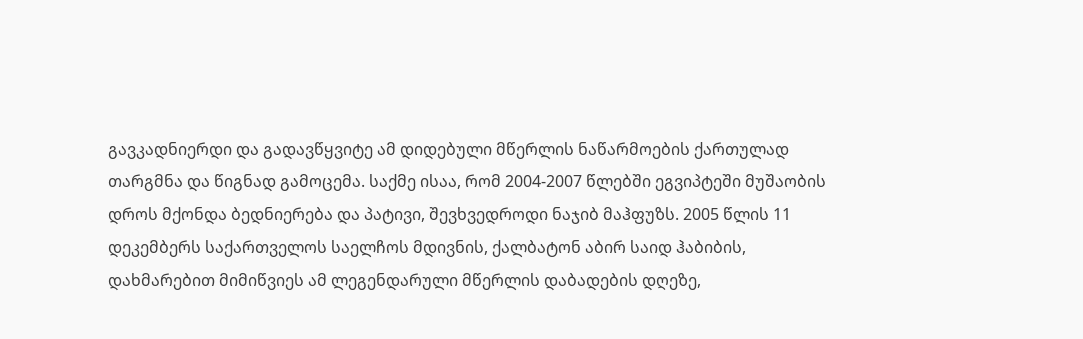გავკადნიერდი და გადავწყვიტე ამ დიდებული მწერლის ნაწარმოების ქართულად თარგმნა და წიგნად გამოცემა. საქმე ისაა, რომ 2004-2007 წლებში ეგვიპტეში მუშაობის დროს მქონდა ბედნიერება და პატივი, შევხვედროდი ნაჯიბ მაჰფუზს. 2005 წლის 11 დეკემბერს საქართველოს საელჩოს მდივნის, ქალბატონ აბირ საიდ ჰაბიბის, დახმარებით მიმიწვიეს ამ ლეგენდარული მწერლის დაბადების დღეზე,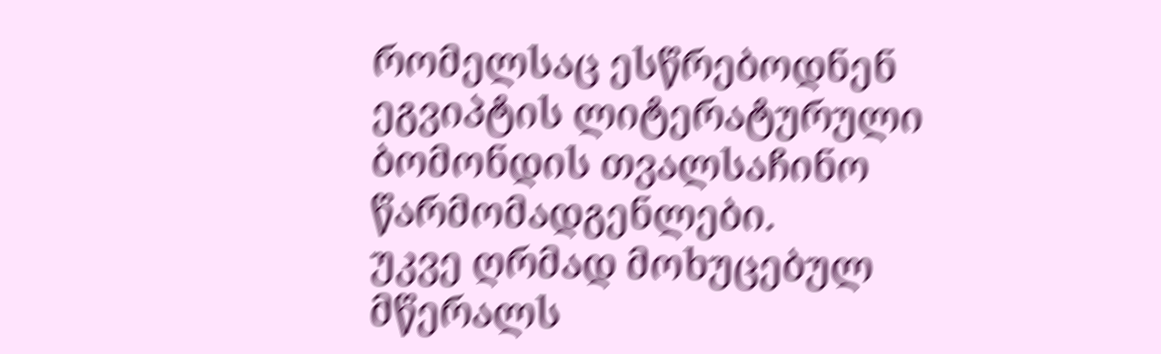რომელსაც ესწრებოდნენ ეგვიპტის ლიტერატურული ბომონდის თვალსაჩინო წარმომადგენლები.
უკვე ღრმად მოხუცებულ მწერალს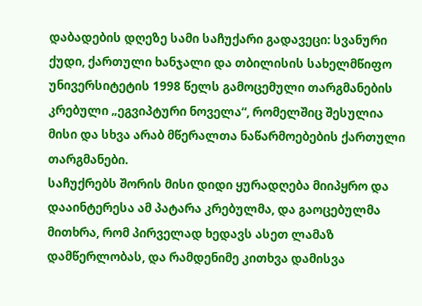დაბადების დღეზე სამი საჩუქარი გადავეცი: სვანური ქუდი, ქართული ხანჯალი და თბილისის სახელმწიფო უნივერსიტეტის 1998 წელს გამოცემული თარგმანების კრებული „ეგვიპტური ნოველა“, რომელშიც შესულია მისი და სხვა არაბ მწერალთა ნაწარმოებების ქართული თარგმანები.
საჩუქრებს შორის მისი დიდი ყურადღება მიიპყრო და დააინტერესა ამ პატარა კრებულმა, და გაოცებულმა მითხრა, რომ პირველად ხედავს ასეთ ლამაზ დამწერლობას, და რამდენიმე კითხვა დამისვა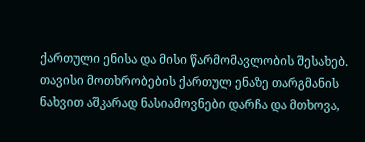ქართული ენისა და მისი წარმომავლობის შესახებ. თავისი მოთხრობების ქართულ ენაზე თარგმანის ნახვით აშკარად ნასიამოვნები დარჩა და მთხოვა,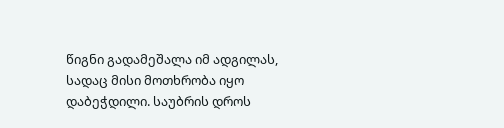წიგნი გადამეშალა იმ ადგილას, სადაც მისი მოთხრობა იყო დაბეჭდილი. საუბრის დროს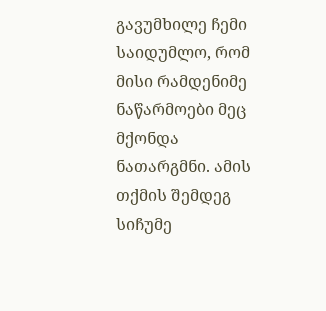გავუმხილე ჩემი საიდუმლო, რომ მისი რამდენიმე ნაწარმოები მეც მქონდა ნათარგმნი. ამის თქმის შემდეგ სიჩუმე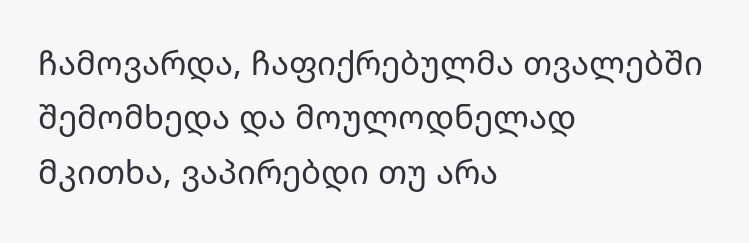ჩამოვარდა, ჩაფიქრებულმა თვალებში შემომხედა და მოულოდნელად მკითხა, ვაპირებდი თუ არა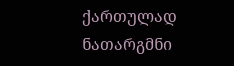ქართულად ნათარგმნი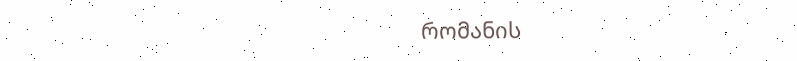რომანის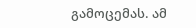გამოცემას. ამ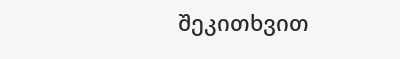შეკითხვით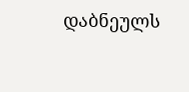დაბნეულს